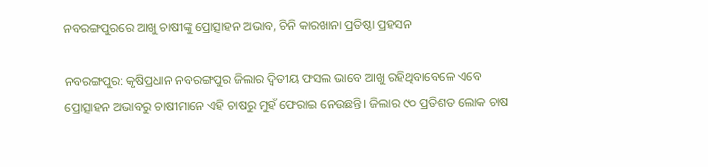ନବରଙ୍ଗପୁରରେ ଆଖୁ ଚାଷୀଙ୍କୁ ପ୍ରୋତ୍ସାହନ ଅଭାବ, ଚିନି କାରଖାନା ପ୍ରତିଷ୍ଠା ପ୍ରହସନ

ନବରଙ୍ଗପୁର: କୃଷିପ୍ରଧାନ ନବରଙ୍ଗପୁର ଜିଲାର ଦ୍ୱିତୀୟ ଫସଲ ଭାବେ ଆଖୁ ରହିଥିବାବେଳେ ଏବେ ପ୍ରୋତ୍ସାହନ ଅଭାବରୁ ଚାଷୀମାନେ ଏହି ଚାଷରୁ ମୁହଁ ଫେରାଇ ନେଉଛନ୍ତି। ଜିଲାର ୯୦ ପ୍ରତିଶତ ଲୋକ ଚାଷ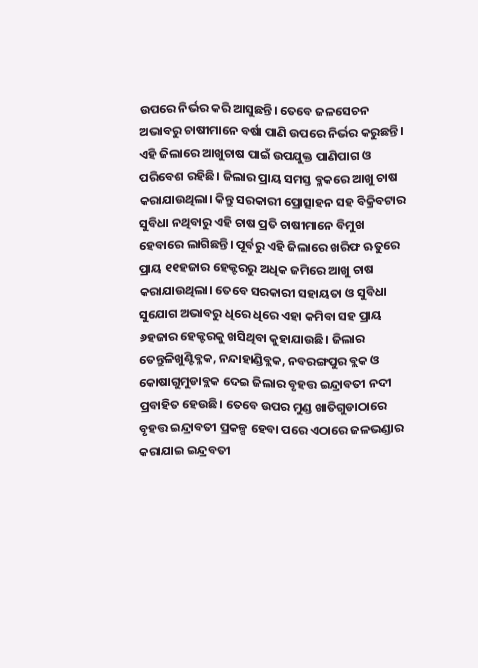ଉପରେ ନିର୍ଭର କରି ଆସୁଛନ୍ତି। ତେବେ ଜଳସେଚନ ଅଭାବରୁ ଚାଷୀମାନେ ବର୍ଷା ପାଣି ଉପରେ ନିର୍ଭର କରୁଛନ୍ତି। ଏହି ଜିଲାରେ ଆଖୁଚାଷ ପାଇଁ ଉପଯୁକ୍ତ ପାଣିପାଗ ଓ ପରିବେଶ ରହିଛି। ଜିଲାର ପ୍ରାୟ ସମସ୍ତ ବ୍ଳକରେ ଆଖୁ ଚାଷ କରାଯାଉଥିଲା। କିନ୍ତୁ ସରକାରୀ ପ୍ରୋତ୍ସାହନ ସହ ବିକ୍ରିବଟାର ସୁବିଧା ନଥିବାରୁ ଏହି ଚାଷ ପ୍ରତି ଚାଷୀମାନେ ବିମୁଖ ହେବାରେ ଲାଗିଛନ୍ତି। ପୂର୍ବରୁ ଏହି ଜିଲାରେ ଖରିଫ ଋତୁରେ ପ୍ରାୟ ୧୧ହଜାର ହେକ୍ଟରରୁ ଅଧିକ ଜମିରେ ଆଖୁ ଚାଷ କରାଯାଉଥିଲା। ତେବେ ସରକାରୀ ସହାୟତା ଓ ସୁବିଧା ସୁଯୋଗ ଅଭାବରୁ ଧିରେ ଧିରେ ଏହା କମିବା ସହ ପ୍ରାୟ ୬ହଜାର ହେକ୍ଟରକୁ ଖସିଥିବା କୁହାଯାଉଛି। ଜିଲାର ତେନ୍ତୁଳିଖୁଣ୍ଟିବ୍ଳକ, ନନ୍ଦାହାଣ୍ଡିବ୍ଲକ, ନବରଙ୍ଗପୁର ବ୍ଲକ ଓ କୋଷାଗୁମୁଡାବ୍ଲକ ଦେଇ ଜିଲାର ବୃହତ୍ତ ଇନ୍ଦ୍ରାବତୀ ନଦୀ ପ୍ରବାହିତ ହେଉଛି। ତେବେ ଉପର ମୁଣ୍ଡ ଖାତିଗୁଡାଠାରେ ବୃହତ୍ତ ଇନ୍ଦ୍ରାବତୀ ପ୍ରକଳ୍ପ ହେବା ପରେ ଏଠାରେ ଜଳଭଣ୍ଡାର କରାଯାଇ ଇନ୍ଦ୍ରବତୀ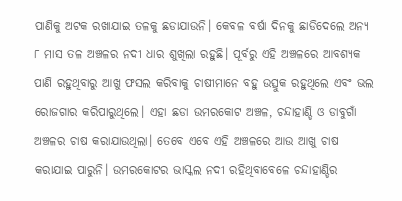ପାଣିକୁ ଅଟକ ରଖାଯାଇ ତଳକୁ ଛଡାଯାଉନି। କେବଳ ବର୍ଷା ଦିନକୁ ଛାଡିଦେଲେ ଅନ୍ୟ ୮ ମାସ ତଳ ଅଞ୍ଚଳର ନଦୀ ଧାର ଶୁଖିଲା ରହୁଛି। ପୂର୍ବରୁ ଏହି ଅଞ୍ଚଳରେ ଆବଶ୍ୟକ ପାଣି ରହୁଥିବାରୁ ଆଖୁ ଫସଲ କରିବାକୁ ଚାଷୀମାନେ ବହୁ ଉତ୍ସୁକ ରହୁଥିଲେ ଏବଂ ଭଲ ରୋଜଗାର କରିପାରୁଥିଲେ। ଏହା ଛଡା ଉମରକୋଟ ଅଞ୍ଚଳ, ଚନ୍ଦାହାଣ୍ଡି ଓ ଡାବୁଗାଁ ଅଞ୍ଚଳର ଚାଷ କରାଯାଉଥିଲା। ତେବେ ଏବେ ଏହି ଅଞ୍ଚଳରେ ଆଉ ଆଖୁ ଚାଷ କରାଯାଇ ପାରୁନି। ଉମରକୋଟର ଭାସ୍କଲ ନଦୀ ରହିଥିବାବେଳେ ଚନ୍ଦାହାଣ୍ଡିର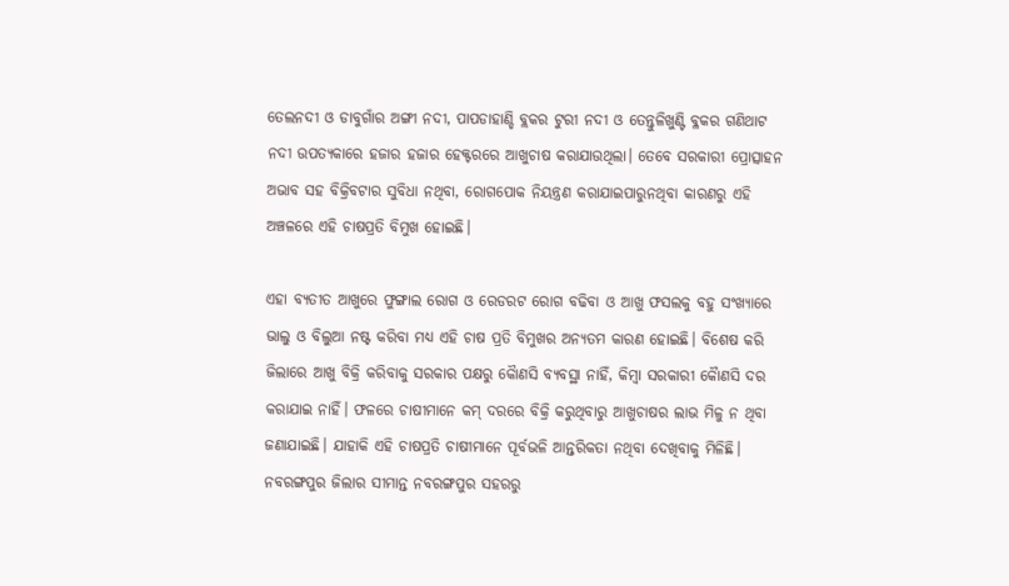ତେଲନଦୀ ଓ ଡାବୁଗାଁର ଅଙ୍ଗୀ ନଦୀ, ପାପଡାହାଣ୍ଡି ବ୍ଲକର ଟୁରୀ ନଦୀ ଓ ତେନ୍ତୁଳିଖୁଣ୍ଟି ବ୍ଳକର ଗଣିଥାଟ ନଦୀ ଉପତ୍ୟକାରେ ହଜାର ହଜାର ହେକ୍ଟରରେ ଆଖୁଚାଷ କରାଯାଉଥିଲା। ତେବେ ସରକାରୀ ପ୍ରୋତ୍ସାହନ ଅଭାବ ସହ ବିକ୍ରିବଟାର ସୁବିଧା ନଥିବା, ରୋଗପୋକ ନିୟନ୍ତ୍ରଣ କରାଯାଇପାରୁନଥିବା କାରଣରୁ ଏହି ଅଞ୍ଚଳରେ ଏହି ଚାଷପ୍ରତି ବିମୁଖ ହୋଇଛି।

ଏହା ବ୍ୟତୀତ ଆଖୁରେ ଫୁଙ୍ଗାଲ ରୋଗ ଓ ରେଡରଟ ରୋଗ ବଢିବା ଓ ଆଖୁ ଫସଲକୁ ବହୁ ସଂଖ୍ୟାରେ ଭାଲୁ ଓ ବିଲୁଆ ନଷ୍ଟ କରିବା ମଧ୍ୟ ଏହି ଚାଷ ପ୍ରତି ବିମୁଖର ଅନ୍ୟତମ କାରଣ ହୋଇଛି। ବିଶେଷ କରି ଜିଲାରେ ଆଖୁ ବିକ୍ରି କରିବାକୁ ସରକାର ପକ୍ଷରୁ କୈାଣସି ବ୍ୟବସ୍ଥା ନାହିଁ, କିମ୍ବା ସରକାରୀ କୈାଣସି ଦର କରାଯାଇ ନାହିଁ। ଫଳରେ ଚାଷୀମାନେ କମ୍‍ ଦରରେ ବିକ୍ରି କରୁଥିବାରୁ ଆଖୁଚାଷର ଲାଭ ମିଳୁ ନ ଥିବା ଜଣାଯାଇଛି। ଯାହାକି ଏହି ଚାଷପ୍ରତି ଚାଷୀମାନେ ପୂର୍ବଭଳି ଆନ୍ତରିକତା ନଥିବା ଦେଖିବାକୁ ମିଳିଛି। ନବରଙ୍ଗପୁର ଜିଲାର ସୀମାନ୍ତ ନବରଙ୍ଗପୁର ସହରରୁ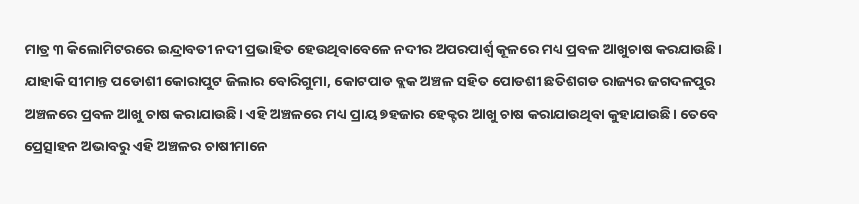ମାତ୍ର ୩ କିଲୋମିଟରରେ ଇନ୍ଦ୍ରାବତୀ ନଦୀ ପ୍ରଭାହିତ ହେଉଥିବାବେଳେ ନଦୀର ଅପରପାର୍ଶ୍ବ କୂଳରେ ମଧ୍ୟ ପ୍ରବଳ ଆଖୁଚାଷ କରଯାଉଛି। ଯାହାକି ସୀମାନ୍ତ ପଡୋଶୀ କୋରାପୁଟ ଜିଲାର ବୋରିଗୁମା, କୋଟପାଡ ବ୍ଲକ ଅଞ୍ଚଳ ସହିତ ପୋଡଶୀ ଛତିଶଗଡ ରାଜ୍ୟର ଜଗଦଳପୁର ଅଞ୍ଚଳରେ ପ୍ରବଳ ଆଖୁ ଚାଷ କରାଯାଉଛି। ଏହି ଅଞ୍ଚଳରେ ମଧ୍ୟ ପ୍ରାୟ ୭ହଜାର ହେକ୍ଟର ଆଖୁ ଚାଷ କରାଯାଉଥିବା କୁହାଯାଉଛି। ତେବେ ପ୍ରେତ୍ସାହନ ଅଭାବରୁ ଏହି ଅଞ୍ଚଳର ଚାଷୀମାନେ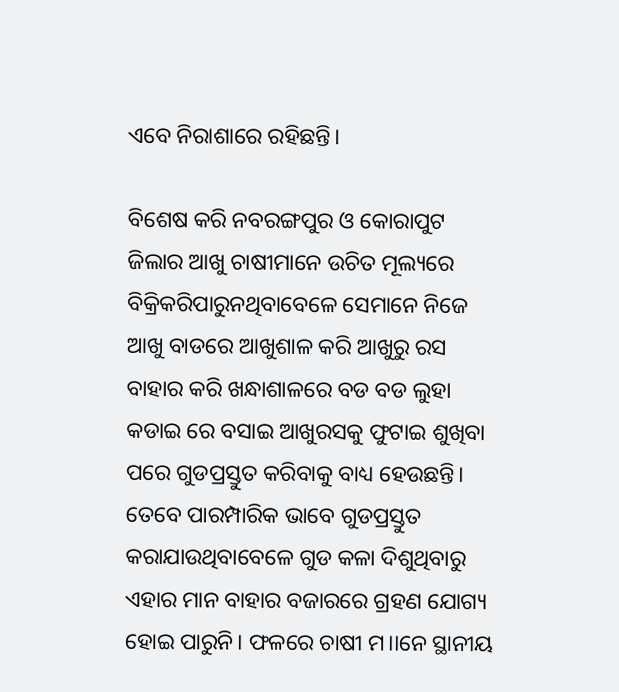ଏବେ ନିରାଶାରେ ରହିଛନ୍ତି।

ବିଶେଷ କରି ନବରଙ୍ଗପୁର ଓ କୋରାପୁଟ ଜିଲାର ଆଖୁ ଚାଷୀମାନେ ଉଚିତ ମୂଲ୍ୟରେ ବିକ୍ରିକରିପାରୁନଥିବାବେଳେ ସେମାନେ ନିଜେ ଆଖୁ ବାଡରେ ଆଖୁଶାଳ କରି ଆଖୁରୁ ରସ ବାହାର କରି ଖନ୍ଧାଶାଳରେ ବଡ ବଡ ଲୁହା କଡାଇ ରେ ବସାଇ ଆଖୁରସକୁ ଫୁଟାଇ ଶୁଖିବା ପରେ ଗୁଡପ୍ରସ୍ତୁତ କରିବାକୁ ବାଧ୍ୟ ହେଉଛନ୍ତି। ତେବେ ପାରମ୍ପାରିକ ଭାବେ ଗୁଡପ୍ରସ୍ତୁତ କରାଯାଉଥିବାବେଳେ ଗୁଡ କଳା ଦିଶୁଥିବାରୁ ଏହାର ମାନ ବାହାର ବଜାରରେ ଗ୍ରହଣ ଯୋଗ୍ୟ ହୋଇ ପାରୁନି। ଫଳରେ ଚାଷୀ ମ।।ନେ ସ୍ଥାନୀୟ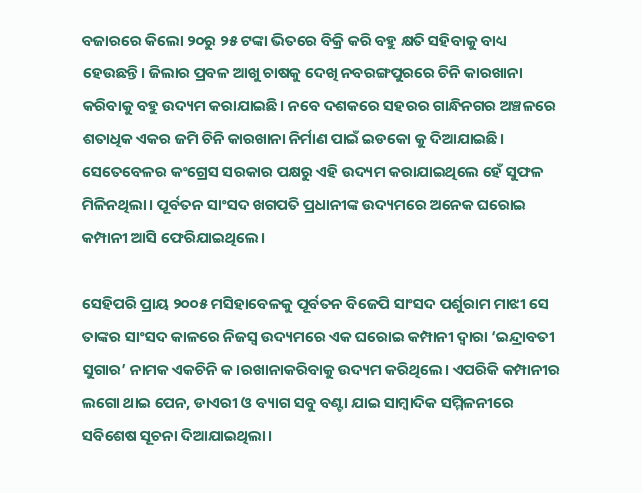ବଜାରରେ କିଲୋ ୨୦ରୁ ୨୫ ଟଙ୍କା ଭିତରେ ବିକ୍ରି କରି ବହୁ କ୍ଷତି ସହିବାକୁ ବାଧ୍ୟ ହେଉଛନ୍ତି। ଜିଲାର ପ୍ରବଳ ଆଖୁ ଚାଷକୁ ଦେଖି ନବରଙ୍ଗପୁରରେ ଚିନି କାରଖାନା କରିବାକୁ ବହୁ ଉଦ୍ୟମ କରାଯାଇଛି। ନବେ ଦଶକରେ ସହରର ଗାନ୍ଧିନଗର ଅଞ୍ଚଳରେ ଶତାଧିକ ଏକର ଜମି ଚିନି କାରଖାନା ନିର୍ମାଣ ପାଇଁ ଇଡକୋ କୁ ଦିଆଯାଇଛି। ସେତେବେଳର କଂଗ୍ରେସ ସରକାର ପକ୍ଷରୁ ଏହି ଉଦ୍ୟମ କରାଯାଇଥିଲେ ହେଁ ସୁଫଳ ମିଳିନଥିଲା। ପୂର୍ବତନ ସାଂସଦ ଖଗପତି ପ୍ରଧାନୀଙ୍କ ଉଦ୍ୟମରେ ଅନେକ ଘରୋଇ କମ୍ପାନୀ ଆସି ଫେରିଯାଇଥିଲେ।

ସେହିପରି ପ୍ରାୟ ୨୦୦୫ ମସିହାବେଳକୁ ପୂର୍ବତନ ବିଜେପି ସାଂସଦ ପର୍ଶୁରାମ ମାଝୀ ସେ ତାଙ୍କର ସାଂସଦ କାଳରେ ନିଜସ୍ୱ ଉଦ୍ୟମରେ ଏକ ଘରୋଇ କମ୍ପାନୀ ଦ୍ୱାରା ‘ଇନ୍ଦ୍ରାବତୀ ସୁଗାର’ ନାମକ ଏକଚିନି କ।ରଖାନାକରିବାକୁ ଉଦ୍ୟମ କରିଥିଲେ। ଏପରିକି କମ୍ପାନୀର ଲଗୋ ଥାଇ ପେନ, ଡାଏରୀ ଓ ବ୍ୟାଗ ସବୁ ବଣ୍ଟା ଯାଇ ସାମ୍ବାଦିକ ସମ୍ମିଳନୀରେ ସବିଶେଷ ସୂଚନା ଦିଆଯାଇଥିଲା।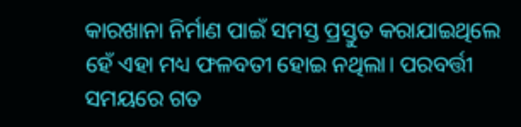କାରଖାନା ନିର୍ମାଣ ପାଇଁ ସମସ୍ତ ପ୍ରସ୍ତୁତ କରାଯାଇଥିଲେ ହେଁ ଏହା ମଧ୍ୟ ଫଳବତୀ ହୋଇ ନଥିଲା। ପରବର୍ତ୍ତୀ ସମୟରେ ଗତ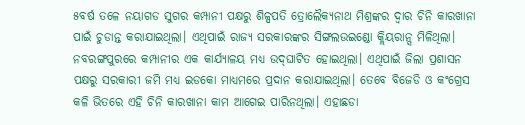୫ବର୍ଷ ତଳେ ନୟାଗଡ ସୁଗର କମ୍ପାନୀ ପକ୍ଷରୁ ଶିଳ୍ପପତି ତ୍ରୋଲୈକ୍ୟନାଥ ମିଶ୍ରଙ୍କର ଦ୍ୱାର ଚିନି କାରଖାନା ପାଇଁ ଚୁଡାନ୍ତ କରାଯାଇଥିଲା। ଏଥିପାଇଁ ରାଜ୍ୟ ସରକାରଙ୍କର ସିଙ୍ଗଲଉଇଣ୍ଡୋ କ୍ଲିୟରାନ୍ସ ମିଳିଥିଲା। ନବରଙ୍ଗପୁରରେ କମ୍ପାନୀର ଏକ କାର୍ଯ୍ୟାଳୟ ମଧ୍ୟ ଉଦ୍‍ଘାଟିତ ହୋଇଥିଲା। ଏଥିପାଇଁ ଜିଲା ପ୍ରଶାସନ ପକ୍ଷରୁ ସରକାରୀ ଜମି ମଧ୍ୟ ଇଡକୋ ମାଧ୍ୟମରେ ପ୍ରଦାନ କରାଯାଇଥିଲା। ତେବେ ବିଜେଡି ଓ କଂଗ୍ରେସ କଳି ଭିତରେ ଏହି ଚିନି କାରଖାନା କାମ ଆଗେଇ ପାରିନଥିଲା। ଏହାଛଡା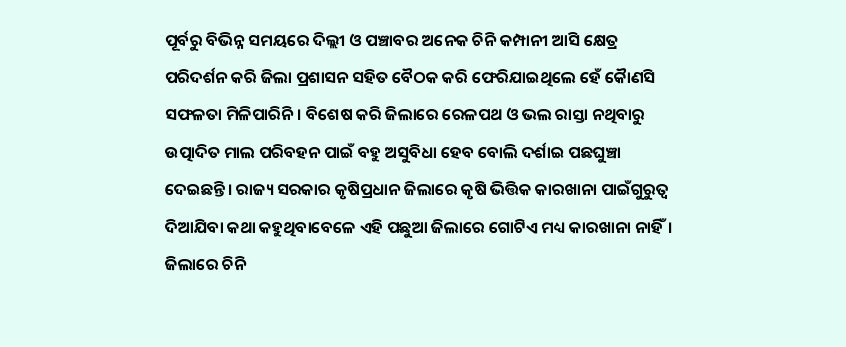ପୂର୍ବରୁ ବିଭିନ୍ନ ସମୟରେ ଦିଲ୍ଲୀ ଓ ପଞ୍ଚାବର ଅନେକ ଚିନି କମ୍ପାନୀ ଆସି କ୍ଷେତ୍ର ପରିଦର୍ଶନ କରି ଜିଲା ପ୍ରଶାସନ ସହିତ ବୈଠକ କରି ଫେରିଯାଇଥିଲେ ହେଁ କୈାଣସି ସଫଳତା ମିଳିପାରିନି। ବିଶେଷ କରି ଜିଲାରେ ରେଳପଥ ଓ ଭଲ ରାସ୍ତା ନଥିବାରୁ ଉତ୍ପାଦିତ ମାଲ ପରିବହନ ପାଇଁ ବହୁ ଅସୁବିଧା ହେବ ବୋଲି ଦର୍ଶାଇ ପଛଘୁଞ୍ଚା ଦେଇଛନ୍ତି। ରାଜ୍ୟ ସରକାର କୃଷିପ୍ରଧାନ ଜିଲାରେ କୃଷି ଭିତ୍ତିକ କାରଖାନା ପାଇଁଗୁରୁତ୍ୱ ଦିଆଯିବା କଥା କହୁଥିବାବେଳେ ଏହି ପଛୁଆ ଜିଲାରେ ଗୋଟିଏ ମଧ୍ୟ କାରଖାନା ନାହିଁ। ଜିଲାରେ ଚିନି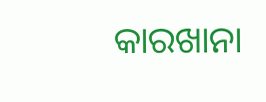କାରଖାନା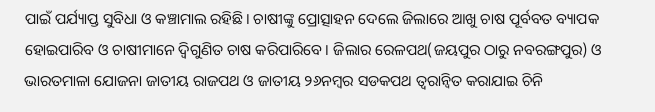ପାଇଁ ପର୍ଯ୍ୟାପ୍ତ ସୁବିଧା ଓ କଞ୍ଚାମାଲ ରହିଛି। ଚାଷୀଙ୍କୁ ପ୍ରୋତ୍ସାହନ ଦେଲେ ଜିଲାରେ ଆଖୁ ଚାଷ ପୂର୍ବବତ ବ୍ୟାପକ ହୋଇପାରିବ ଓ ଚାଷୀମାନେ ଦ୍ୱିଗୁଣିତ ଚାଷ କରିପାରିବେ। ଜିଲାର ରେଳପଥ(ଜୟପୁର ଠାରୁ ନବରଙ୍ଗପୁର) ଓ ଭାରତମାଳା ଯୋଜନା ଜାତୀୟ ରାଜପଥ ଓ ଜାତୀୟ ୨୬ନମ୍ବର ସଡକପଥ ତ୍ୱରାନ୍ୱିତ କରାଯାଇ ଚିନି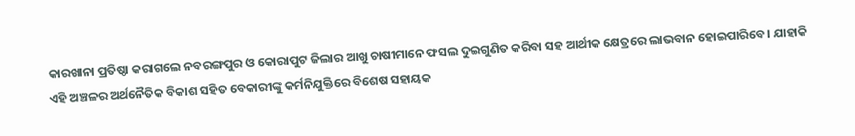କାରଖାନା ପ୍ରତିଷ୍ଠା କରାଗଲେ ନବରଙ୍ଗପୁର ଓ କୋରାପୁଟ ଜିଲାର ଆଖୁ ଚାଷୀମାନେ ଫସଲ ଦୁଇଗୁଣିତ କରିବା ସହ ଆର୍ଥୀକ କ୍ଷେତ୍ରରେ ଲାଭବାନ ହୋଇପାରିବେ। ଯାହାକି ଏହି ଅଞ୍ଚଳର ଅର୍ଥନୈତିକ ବିକାଶ ସହିତ ବେକାରୀଙ୍କୁ କର୍ମନିଯୁକ୍ତିରେ ବିଶେଷ ସହାୟକ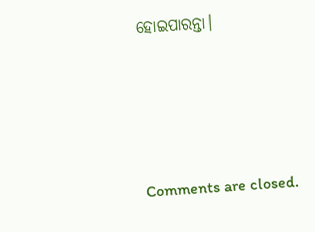ହୋଇପାରନ୍ତା।







Comments are closed.